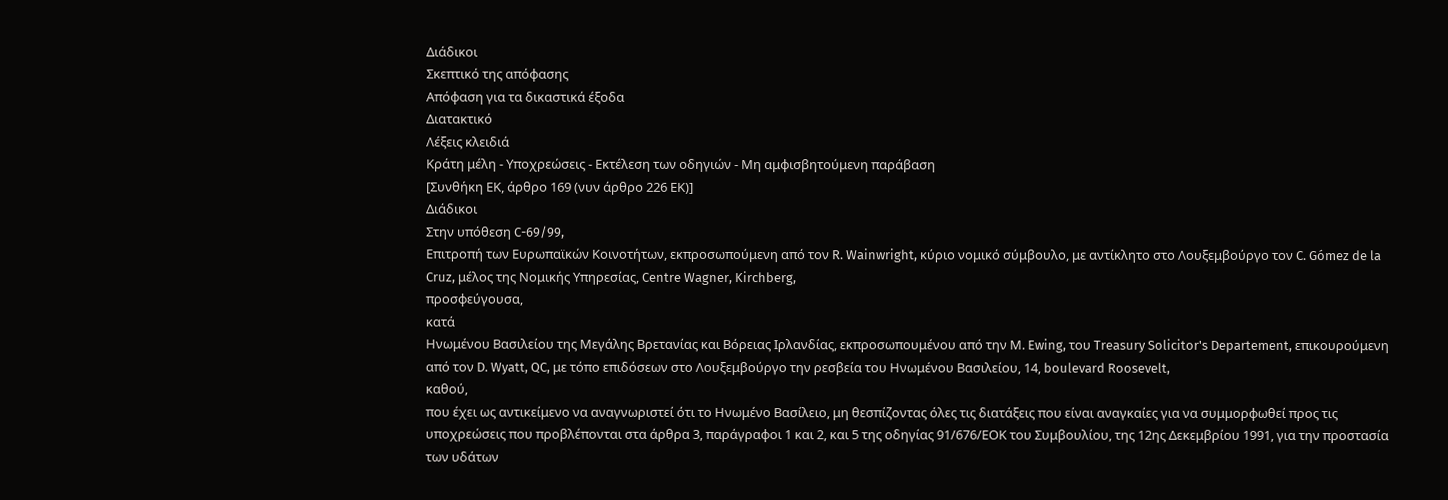Διάδικοι
Σκεπτικό της απόφασης
Απόφαση για τα δικαστικά έξοδα
Διατακτικό
Λέξεις κλειδιά
Κράτη μέλη - Υποχρεώσεις - Εκτέλεση των οδηγιών - Μη αμφισβητούμενη παράβαση
[Συνθήκη ΕΚ, άρθρο 169 (νυν άρθρο 226 ΕΚ)]
Διάδικοι
Στην υπόθεση C-69/99,
Επιτροπή των Ευρωπαϊκών Κοινοτήτων, εκπροσωπούμενη από τον R. Wainwright, κύριο νομικό σύμβουλο, με αντίκλητο στο Λουξεμβούργο τον C. Gómez de la Cruz, μέλος της Νομικής Υπηρεσίας, Centre Wagner, Kirchberg,
προσφεύγουσα,
κατά
Ηνωμένου Βασιλείου της Μεγάλης Βρετανίας και Βόρειας Ιρλανδίας, εκπροσωπουμένου από την Μ. Ewing, του Treasury Solicitor's Departement, επικουρούμενη από τον D. Wyatt, QC, με τόπο επιδόσεων στο Λουξεμβούργο την ρεσβεία του Ηνωμένου Βασιλείου, 14, boulevard Roosevelt,
καθού,
που έχει ως αντικείμενο να αναγνωριστεί ότι το Ηνωμένο Βασίλειο, μη θεσπίζοντας όλες τις διατάξεις που είναι αναγκαίες για να συμμορφωθεί προς τις υποχρεώσεις που προβλέπονται στα άρθρα 3, παράγραφοι 1 και 2, και 5 της οδηγίας 91/676/ΕΟΚ του Συμβουλίου, της 12ης Δεκεμβρίου 1991, για την προστασία των υδάτων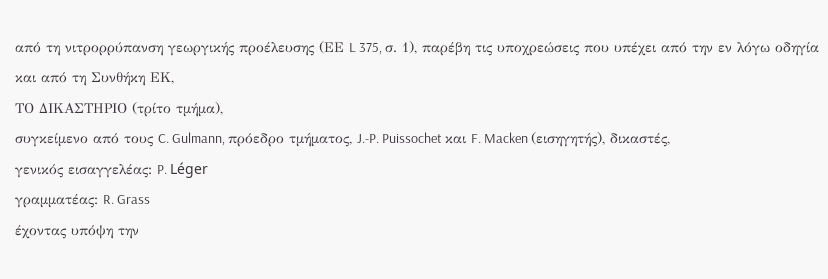από τη νιτρορρύπανση γεωργικής προέλευσης (ΕΕ L 375, σ. 1), παρέβη τις υποχρεώσεις που υπέχει από την εν λόγω οδηγία και από τη Συνθήκη ΕΚ,
ΤΟ ΔΙΚΑΣΤΗΡΙΟ (τρίτο τμήμα),
συγκείμενο από τους C. Gulmann, πρόεδρο τμήματος, J.-P. Puissochet και F. Macken (εισηγητής), δικαστές,
γενικός εισαγγελέας: P. Léger
γραμματέας: R. Grass
έχοντας υπόψη την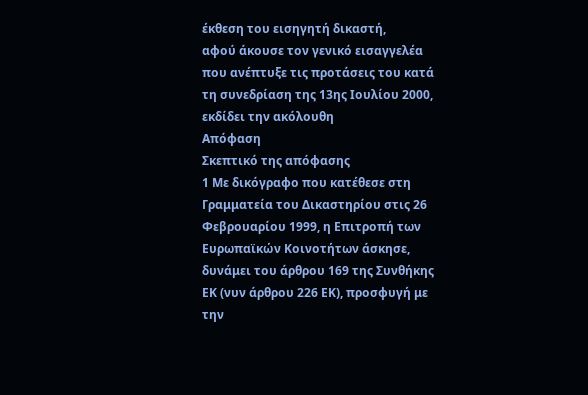έκθεση του εισηγητή δικαστή,
αφού άκουσε τον γενικό εισαγγελέα που ανέπτυξε τις προτάσεις του κατά τη συνεδρίαση της 13ης Ιουλίου 2000,
εκδίδει την ακόλουθη
Απόφαση
Σκεπτικό της απόφασης
1 Με δικόγραφο που κατέθεσε στη Γραμματεία του Δικαστηρίου στις 26 Φεβρουαρίου 1999, η Επιτροπή των Ευρωπαϊκών Κοινοτήτων άσκησε, δυνάμει του άρθρου 169 της Συνθήκης ΕΚ (νυν άρθρου 226 ΕΚ), προσφυγή με την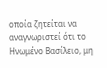οποία ζητείται να αναγνωριστεί ότι το Ηνωμένο Βασίλειο, μη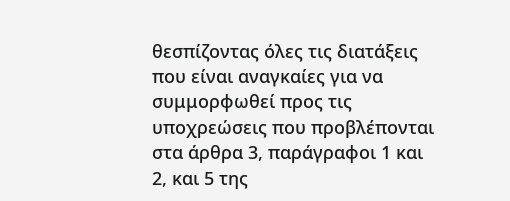θεσπίζοντας όλες τις διατάξεις που είναι αναγκαίες για να συμμορφωθεί προς τις υποχρεώσεις που προβλέπονται στα άρθρα 3, παράγραφοι 1 και 2, και 5 της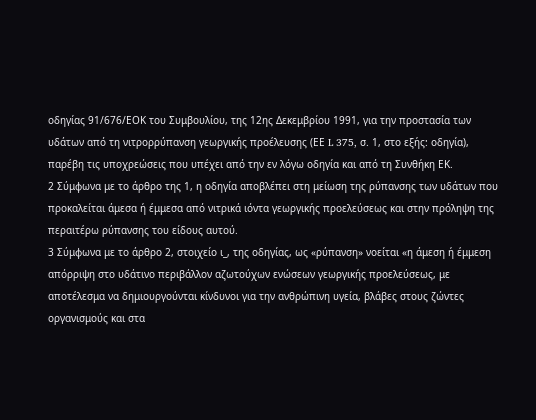οδηγίας 91/676/ΕΟΚ του Συμβουλίου, της 12ης Δεκεμβρίου 1991, για την προστασία των υδάτων από τη νιτρορρύπανση γεωργικής προέλευσης (ΕΕ L 375, σ. 1, στο εξής: οδηγία), παρέβη τις υποχρεώσεις που υπέχει από την εν λόγω οδηγία και από τη Συνθήκη ΕΚ.
2 Σύμφωνα με το άρθρο της 1, η οδηγία αποβλέπει στη μείωση της ρύπανσης των υδάτων που προκαλείται άμεσα ή έμμεσα από νιτρικά ιόντα γεωργικής προελεύσεως και στην πρόληψη της περαιτέρω ρύπανσης του είδους αυτού.
3 Σύμφωνα με το άρθρο 2, στοιχείο ι_, της οδηγίας, ως «ρύπανση» νοείται «η άμεση ή έμμεση απόρριψη στο υδάτινο περιβάλλον αζωτούχων ενώσεων γεωργικής προελεύσεως, με αποτέλεσμα να δημιουργούνται κίνδυνοι για την ανθρώπινη υγεία, βλάβες στους ζώντες οργανισμούς και στα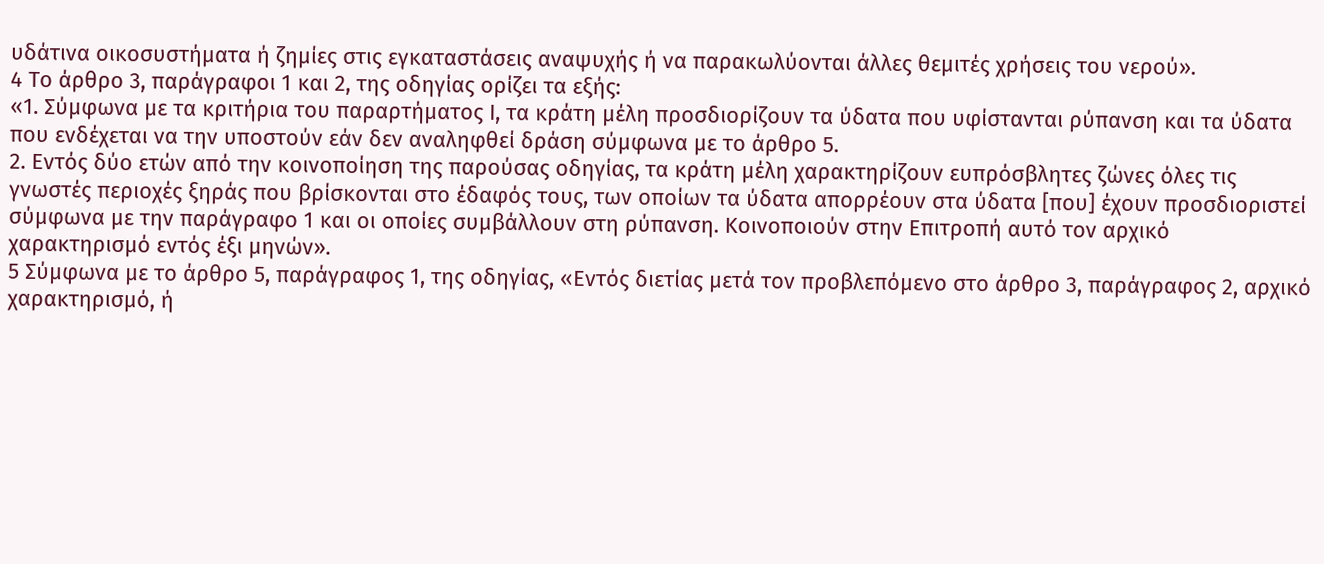υδάτινα οικοσυστήματα ή ζημίες στις εγκαταστάσεις αναψυχής ή να παρακωλύονται άλλες θεμιτές χρήσεις του νερού».
4 Το άρθρο 3, παράγραφοι 1 και 2, της οδηγίας ορίζει τα εξής:
«1. Σύμφωνα με τα κριτήρια του παραρτήματος Ι, τα κράτη μέλη προσδιορίζουν τα ύδατα που υφίστανται ρύπανση και τα ύδατα που ενδέχεται να την υποστούν εάν δεν αναληφθεί δράση σύμφωνα με το άρθρο 5.
2. Εντός δύο ετών από την κοινοποίηση της παρούσας οδηγίας, τα κράτη μέλη χαρακτηρίζουν ευπρόσβλητες ζώνες όλες τις γνωστές περιοχές ξηράς που βρίσκονται στο έδαφός τους, των οποίων τα ύδατα απορρέουν στα ύδατα [που] έχουν προσδιοριστεί σύμφωνα με την παράγραφο 1 και οι οποίες συμβάλλουν στη ρύπανση. Κοινοποιούν στην Επιτροπή αυτό τον αρχικό χαρακτηρισμό εντός έξι μηνών».
5 Σύμφωνα με το άρθρο 5, παράγραφος 1, της οδηγίας, «Εντός διετίας μετά τον προβλεπόμενο στο άρθρο 3, παράγραφος 2, αρχικό χαρακτηρισμό, ή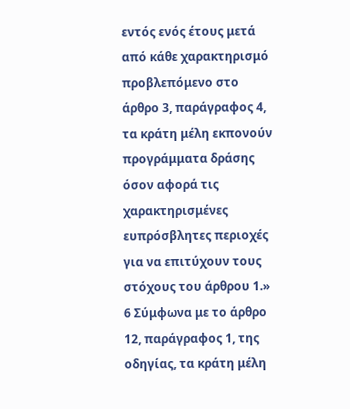εντός ενός έτους μετά από κάθε χαρακτηρισμό προβλεπόμενο στο άρθρο 3, παράγραφος 4, τα κράτη μέλη εκπονούν προγράμματα δράσης όσον αφορά τις χαρακτηρισμένες ευπρόσβλητες περιοχές για να επιτύχουν τους στόχους του άρθρου 1.»
6 Σύμφωνα με το άρθρο 12, παράγραφος 1, της οδηγίας, τα κράτη μέλη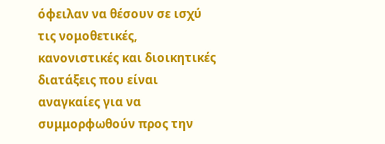όφειλαν να θέσουν σε ισχύ τις νομοθετικές, κανονιστικές και διοικητικές διατάξεις που είναι αναγκαίες για να συμμορφωθούν προς την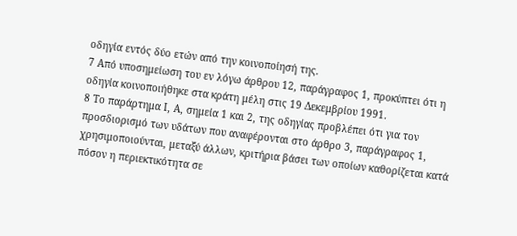οδηγία εντός δύο ετών από την κοινοποίησή της.
7 Από υποσημείωση του εν λόγω άρθρου 12, παράγραφος 1, προκύπτει ότι η οδηγία κοινοποιήθηκε στα κράτη μέλη στις 19 Δεκεμβρίου 1991.
8 Το παράρτημα Ι, Α, σημεία 1 και 2, της οδηγίας προβλέπει ότι για τον προσδιορισμό των υδάτων που αναφέρονται στο άρθρο 3, παράγραφος 1, χρησιμοποιούνται, μεταξύ άλλων, κριτήρια βάσει των οποίων καθορίζεται κατά πόσον η περιεκτικότητα σε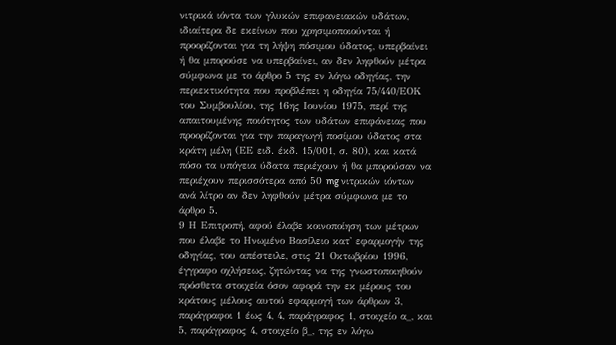νιτρικά ιόντα των γλυκών επιφανειακών υδάτων, ιδιαίτερα δε εκείνων που χρησιμοποιούνται ή προορίζονται για τη λήψη πόσιμου ύδατος, υπερβαίνει ή θα μπορούσε να υπερβαίνει, αν δεν ληφθούν μέτρα σύμφωνα με το άρθρο 5 της εν λόγω οδηγίας, την περιεκτικότητα που προβλέπει η οδηγία 75/440/ΕΟΚ του Συμβουλίου, της 16ης Ιουνίου 1975, περί της απαιτουμένης ποιότητος των υδάτων επιφάνειας που προορίζονται για την παραγωγή ποσίμου ύδατος στα κράτη μέλη (ΕΕ ειδ. έκδ. 15/001, σ. 80), και κατά πόσο τα υπόγεια ύδατα περιέχουν ή θα μπορούσαν να περιέχουν περισσότερα από 50 mg νιτρικών ιόντων ανά λίτρο αν δεν ληφθούν μέτρα σύμφωνα με το άρθρο 5.
9 Η Επιτροπή, αφού έλαβε κοινοποίηση των μέτρων που έλαβε το Ηνωμένο Βασίλειο κατ' εφαρμογήν της οδηγίας, του απέστειλε, στις 21 Οκτωβρίου 1996, έγγραφο οχλήσεως, ζητώντας να της γνωστοποιηθούν πρόσθετα στοιχεία όσον αφορά την εκ μέρους του κράτους μέλους αυτού εφαρμογή των άρθρων 3, παράγραφοι 1 έως 4, 4, παράγραφος 1, στοιχείο α_, και 5, παράγραφος 4, στοιχείο β_, της εν λόγω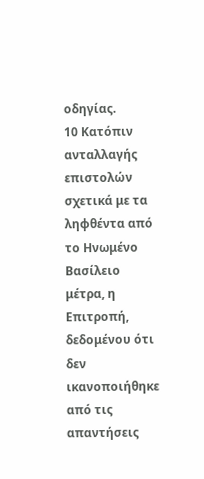οδηγίας.
10 Κατόπιν ανταλλαγής επιστολών σχετικά με τα ληφθέντα από το Ηνωμένο Βασίλειο μέτρα, η Επιτροπή, δεδομένου ότι δεν ικανοποιήθηκε από τις απαντήσεις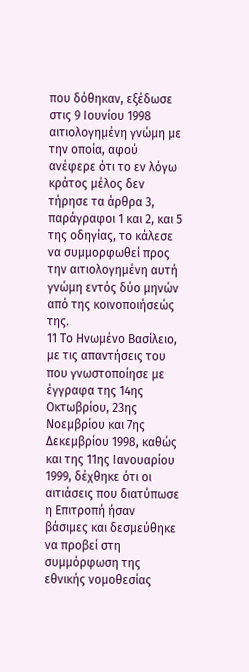που δόθηκαν, εξέδωσε στις 9 Ιουνίου 1998 αιτιολογημένη γνώμη με την οποία, αφού ανέφερε ότι το εν λόγω κράτος μέλος δεν τήρησε τα άρθρα 3, παράγραφοι 1 και 2, και 5 της οδηγίας, το κάλεσε να συμμορφωθεί προς την αιτιολογημένη αυτή γνώμη εντός δύο μηνών από της κοινοποιήσεώς της.
11 Το Ηνωμένο Βασίλειο, με τις απαντήσεις του που γνωστοποίησε με έγγραφα της 14ης Οκτωβρίου, 23ης Νοεμβρίου και 7ης Δεκεμβρίου 1998, καθώς και της 11ης Ιανουαρίου 1999, δέχθηκε ότι οι αιτιάσεις που διατύπωσε η Επιτροπή ήσαν βάσιμες και δεσμεύθηκε να προβεί στη συμμόρφωση της εθνικής νομοθεσίας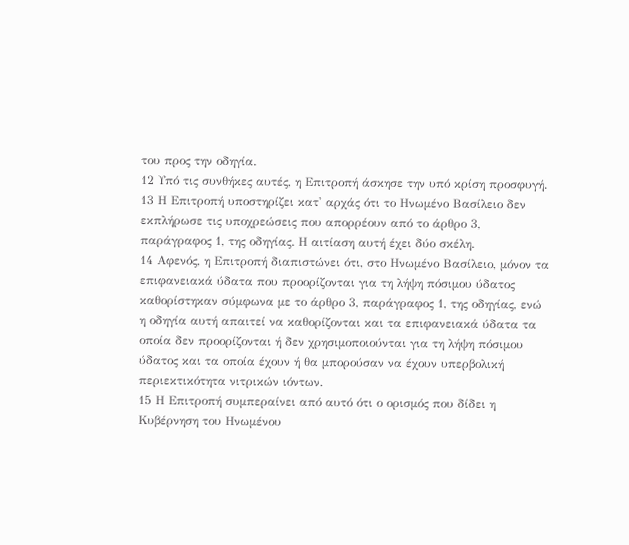του προς την οδηγία.
12 Υπό τις συνθήκες αυτές, η Επιτροπή άσκησε την υπό κρίση προσφυγή.
13 Η Επιτροπή υποστηρίζει κατ' αρχάς ότι το Ηνωμένο Βασίλειο δεν εκπλήρωσε τις υποχρεώσεις που απορρέουν από το άρθρο 3, παράγραφος 1, της οδηγίας. Η αιτίαση αυτή έχει δύο σκέλη.
14 Αφενός, η Επιτροπή διαπιστώνει ότι, στο Ηνωμένο Βασίλειο, μόνον τα επιφανειακά ύδατα που προορίζονται για τη λήψη πόσιμου ύδατος καθορίστηκαν σύμφωνα με το άρθρο 3, παράγραφος 1, της οδηγίας, ενώ η οδηγία αυτή απαιτεί να καθορίζονται και τα επιφανειακά ύδατα τα οποία δεν προορίζονται ή δεν χρησιμοποιούνται για τη λήψη πόσιμου ύδατος και τα οποία έχουν ή θα μπορούσαν να έχουν υπερβολική περιεκτικότητα νιτρικών ιόντων.
15 Η Επιτροπή συμπεραίνει από αυτό ότι ο ορισμός που δίδει η Κυβέρνηση του Ηνωμένου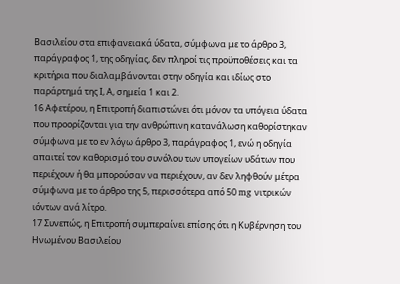Βασιλείου στα επιφανειακά ύδατα, σύμφωνα με το άρθρο 3, παράγραφος 1, της οδηγίας, δεν πληροί τις προϋποθέσεις και τα κριτήρια που διαλαμβάνονται στην οδηγία και ιδίως στο παράρτημά της Ι, Α, σημεία 1 και 2.
16 Αφετέρου, η Επιτροπή διαπιστώνει ότι μόνον τα υπόγεια ύδατα που προορίζονται για την ανθρώπινη κατανάλωση καθορίστηκαν σύμφωνα με το εν λόγω άρθρο 3, παράγραφος 1, ενώ η οδηγία απαιτεί τον καθορισμό του συνόλου των υπογείων υδάτων που περιέχουν ή θα μπορούσαν να περιέχουν, αν δεν ληφθούν μέτρα σύμφωνα με το άρθρο της 5, περισσότερα από 50 mg νιτρικών ιόντων ανά λίτρο.
17 Συνεπώς, η Επιτροπή συμπεραίνει επίσης ότι η Κυβέρνηση του Ηνωμένου Βασιλείου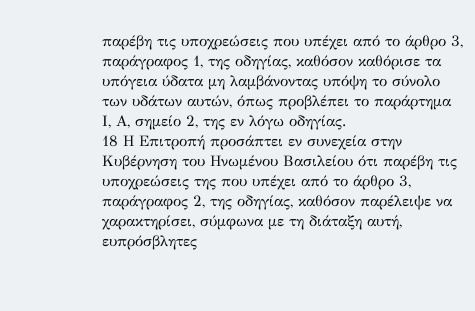παρέβη τις υποχρεώσεις που υπέχει από το άρθρο 3, παράγραφος 1, της οδηγίας, καθόσον καθόρισε τα υπόγεια ύδατα μη λαμβάνοντας υπόψη το σύνολο των υδάτων αυτών, όπως προβλέπει το παράρτημα Ι, Α, σημείο 2, της εν λόγω οδηγίας.
18 Η Επιτροπή προσάπτει εν συνεχεία στην Κυβέρνηση του Ηνωμένου Βασιλείου ότι παρέβη τις υποχρεώσεις της που υπέχει από το άρθρο 3, παράγραφος 2, της οδηγίας, καθόσον παρέλειψε να χαρακτηρίσει, σύμφωνα με τη διάταξη αυτή, ευπρόσβλητες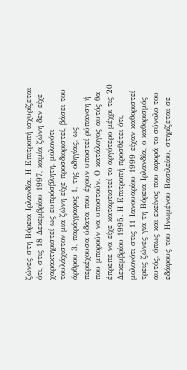ζώνες στη Βόρεια Ιρλανδία. Η Επιτροπή ισχυρίζεται ότι, στις 18 Δεκεμβρίου 1997, καμία ζώνη δεν είχε χαρακτηριστεί ως ευπρόσβλητη, μολονότι τουλάχιστον μια ζώνη είχε προσδιοριστεί, βάσει του άρθρου 3, παράγραφος 1, της οδηγίας, ως περιέχουσα ύδατα που έχουν υποστεί ρύπανση ή που μπορούν να υποστούν. Ο κατάλογος αυτός θα έπρεπε να είχε καταρτιστεί το αργότερο μέχρι τις 20 Δεκεμβρίου 1995. Η Επιτροπή προσθέτει ότι, μολονότι στις 11 Ιανουαρίου 1999 είχαν καθοριστεί τρεις ζώνες για τη Βόρεια Ιρλανδία, ο καθορισμός αυτός, όπως και εκείνος που αφορά το σύνολο του εδάφους του Ηνωμένου Βασιλείου, στηρίζεται σε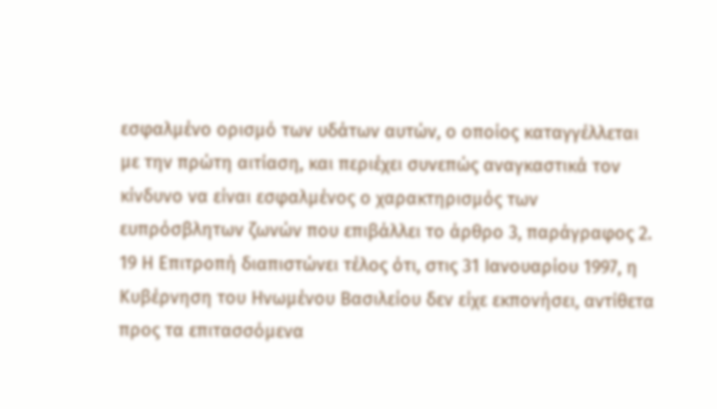εσφαλμένο ορισμό των υδάτων αυτών, ο οποίος καταγγέλλεται με την πρώτη αιτίαση, και περιέχει συνεπώς αναγκαστικά τον κίνδυνο να είναι εσφαλμένος ο χαρακτηρισμός των ευπρόσβλητων ζωνών που επιβάλλει το άρθρο 3, παράγραφος 2.
19 Η Επιτροπή διαπιστώνει τέλος ότι, στις 31 Ιανουαρίου 1997, η Κυβέρνηση του Ηνωμένου Βασιλείου δεν είχε εκπονήσει, αντίθετα προς τα επιτασσόμενα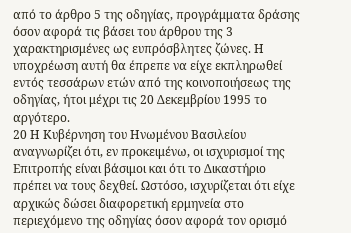από το άρθρο 5 της οδηγίας, προγράμματα δράσης όσον αφορά τις βάσει του άρθρου της 3 χαρακτηρισμένες ως ευπρόσβλητες ζώνες. Η υποχρέωση αυτή θα έπρεπε να είχε εκπληρωθεί εντός τεσσάρων ετών από της κοινοποιήσεως της οδηγίας, ήτοι μέχρι τις 20 Δεκεμβρίου 1995 το αργότερο.
20 Η Κυβέρνηση του Ηνωμένου Βασιλείου αναγνωρίζει ότι, εν προκειμένω, οι ισχυρισμοί της Επιτροπής είναι βάσιμοι και ότι το Δικαστήριο πρέπει να τους δεχθεί. Ωστόσο, ισχυρίζεται ότι είχε αρχικώς δώσει διαφορετική ερμηνεία στο περιεχόμενο της οδηγίας όσον αφορά τον ορισμό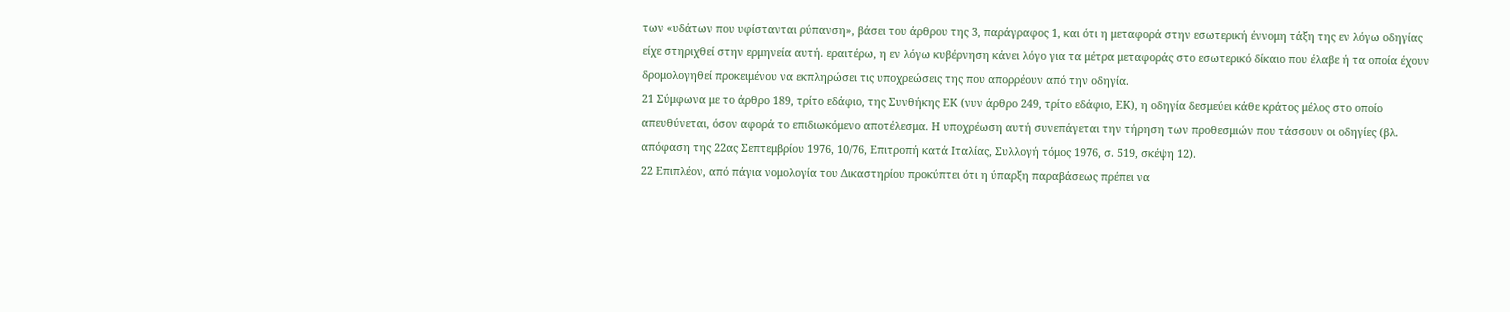των «υδάτων που υφίστανται ρύπανση», βάσει του άρθρου της 3, παράγραφος 1, και ότι η μεταφορά στην εσωτερική έννομη τάξη της εν λόγω οδηγίας είχε στηριχθεί στην ερμηνεία αυτή. εραιτέρω, η εν λόγω κυβέρνηση κάνει λόγο για τα μέτρα μεταφοράς στο εσωτερικό δίκαιο που έλαβε ή τα οποία έχουν δρομολογηθεί προκειμένου να εκπληρώσει τις υποχρεώσεις της που απορρέουν από την οδηγία.
21 Σύμφωνα με το άρθρο 189, τρίτο εδάφιο, της Συνθήκης ΕΚ (νυν άρθρο 249, τρίτο εδάφιο, ΕΚ), η οδηγία δεσμεύει κάθε κράτος μέλος στο οποίο απευθύνεται, όσον αφορά το επιδιωκόμενο αποτέλεσμα. Η υποχρέωση αυτή συνεπάγεται την τήρηση των προθεσμιών που τάσσουν οι οδηγίες (βλ. απόφαση της 22ας Σεπτεμβρίου 1976, 10/76, Επιτροπή κατά Ιταλίας, Συλλογή τόμος 1976, σ. 519, σκέψη 12).
22 Επιπλέον, από πάγια νομολογία του Δικαστηρίου προκύπτει ότι η ύπαρξη παραβάσεως πρέπει να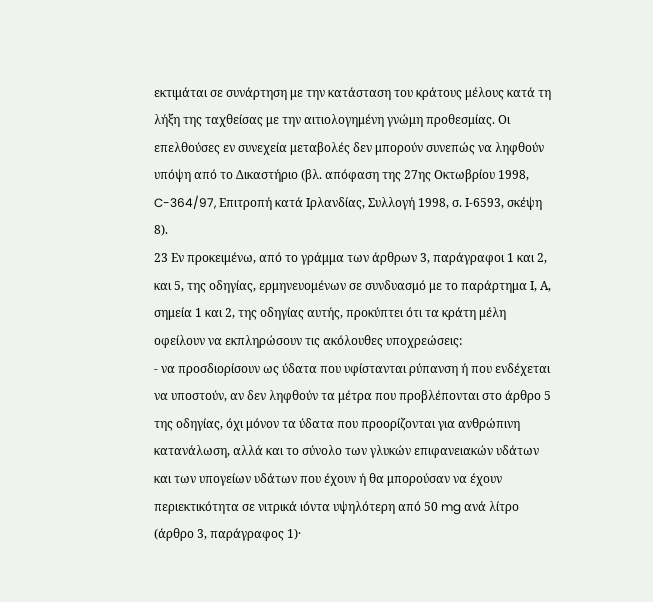εκτιμάται σε συνάρτηση με την κατάσταση του κράτους μέλους κατά τη λήξη της ταχθείσας με την αιτιολογημένη γνώμη προθεσμίας. Οι επελθούσες εν συνεχεία μεταβολές δεν μπορούν συνεπώς να ληφθούν υπόψη από το Δικαστήριο (βλ. απόφαση της 27ης Οκτωβρίου 1998, C-364/97, Επιτροπή κατά Ιρλανδίας, Συλλογή 1998, σ. Ι-6593, σκέψη 8).
23 Εν προκειμένω, από το γράμμα των άρθρων 3, παράγραφοι 1 και 2, και 5, της οδηγίας, ερμηνευομένων σε συνδυασμό με το παράρτημα Ι, Α, σημεία 1 και 2, της οδηγίας αυτής, προκύπτει ότι τα κράτη μέλη οφείλουν να εκπληρώσουν τις ακόλουθες υποχρεώσεις:
- να προσδιορίσουν ως ύδατα που υφίστανται ρύπανση ή που ενδέχεται να υποστούν, αν δεν ληφθούν τα μέτρα που προβλέπονται στο άρθρο 5 της οδηγίας, όχι μόνον τα ύδατα που προορίζονται για ανθρώπινη κατανάλωση, αλλά και το σύνολο των γλυκών επιφανειακών υδάτων και των υπογείων υδάτων που έχουν ή θα μπορούσαν να έχουν περιεκτικότητα σε νιτρικά ιόντα υψηλότερη από 50 mg ανά λίτρο (άρθρο 3, παράγραφος 1)·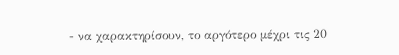- να χαρακτηρίσουν, το αργότερο μέχρι τις 20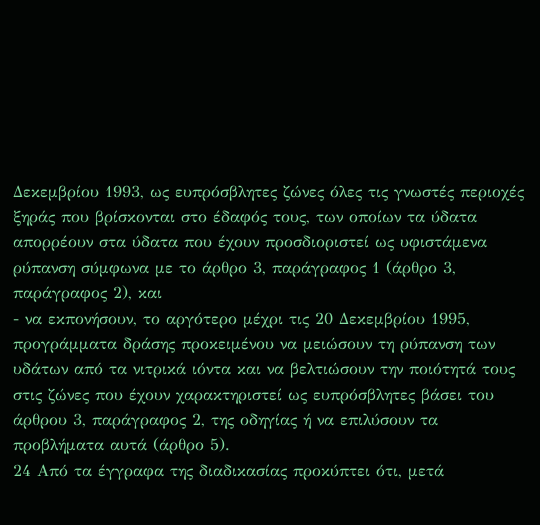Δεκεμβρίου 1993, ως ευπρόσβλητες ζώνες όλες τις γνωστές περιοχές ξηράς που βρίσκονται στο έδαφός τους, των οποίων τα ύδατα απορρέουν στα ύδατα που έχουν προσδιοριστεί ως υφιστάμενα ρύπανση σύμφωνα με το άρθρο 3, παράγραφος 1 (άρθρο 3, παράγραφος 2), και
- να εκπονήσουν, το αργότερο μέχρι τις 20 Δεκεμβρίου 1995, προγράμματα δράσης προκειμένου να μειώσουν τη ρύπανση των υδάτων από τα νιτρικά ιόντα και να βελτιώσουν την ποιότητά τους στις ζώνες που έχουν χαρακτηριστεί ως ευπρόσβλητες βάσει του άρθρου 3, παράγραφος 2, της οδηγίας ή να επιλύσουν τα προβλήματα αυτά (άρθρο 5).
24 Από τα έγγραφα της διαδικασίας προκύπτει ότι, μετά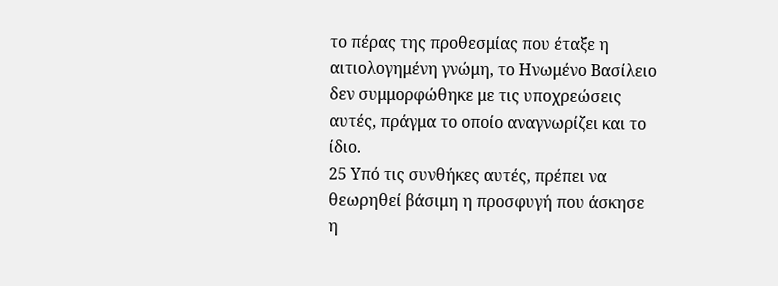το πέρας της προθεσμίας που έταξε η αιτιολογημένη γνώμη, το Ηνωμένο Βασίλειο δεν συμμορφώθηκε με τις υποχρεώσεις αυτές, πράγμα το οποίο αναγνωρίζει και το ίδιο.
25 Υπό τις συνθήκες αυτές, πρέπει να θεωρηθεί βάσιμη η προσφυγή που άσκησε η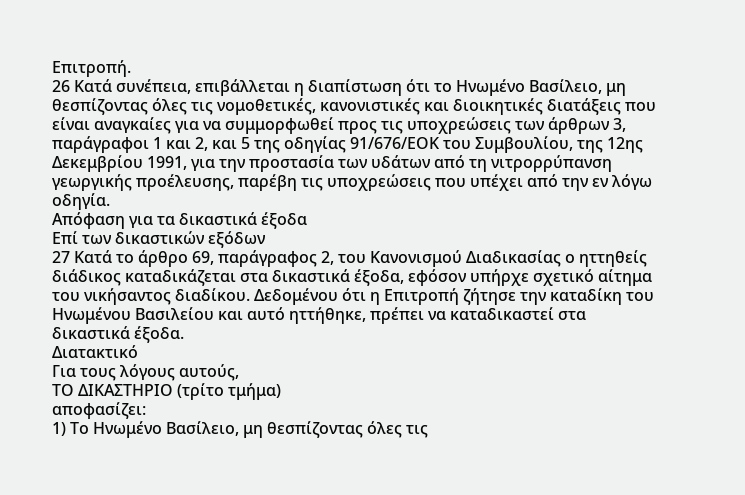Επιτροπή.
26 Κατά συνέπεια, επιβάλλεται η διαπίστωση ότι το Ηνωμένο Βασίλειο, μη θεσπίζοντας όλες τις νομοθετικές, κανονιστικές και διοικητικές διατάξεις που είναι αναγκαίες για να συμμορφωθεί προς τις υποχρεώσεις των άρθρων 3, παράγραφοι 1 και 2, και 5 της οδηγίας 91/676/ΕΟΚ του Συμβουλίου, της 12ης Δεκεμβρίου 1991, για την προστασία των υδάτων από τη νιτρορρύπανση γεωργικής προέλευσης, παρέβη τις υποχρεώσεις που υπέχει από την εν λόγω οδηγία.
Απόφαση για τα δικαστικά έξοδα
Επί των δικαστικών εξόδων
27 Κατά το άρθρο 69, παράγραφος 2, του Κανονισμού Διαδικασίας ο ηττηθείς διάδικος καταδικάζεται στα δικαστικά έξοδα, εφόσον υπήρχε σχετικό αίτημα του νικήσαντος διαδίκου. Δεδομένου ότι η Επιτροπή ζήτησε την καταδίκη του Ηνωμένου Βασιλείου και αυτό ηττήθηκε, πρέπει να καταδικαστεί στα δικαστικά έξοδα.
Διατακτικό
Για τους λόγους αυτούς,
ΤΟ ΔΙΚΑΣΤΗΡΙΟ (τρίτο τμήμα)
αποφασίζει:
1) Το Ηνωμένο Βασίλειο, μη θεσπίζοντας όλες τις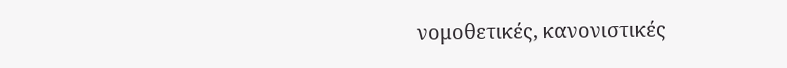νομοθετικές, κανονιστικές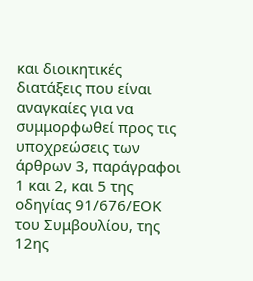και διοικητικές διατάξεις που είναι αναγκαίες για να συμμορφωθεί προς τις υποχρεώσεις των άρθρων 3, παράγραφοι 1 και 2, και 5 της οδηγίας 91/676/ΕΟΚ του Συμβουλίου, της 12ης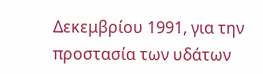Δεκεμβρίου 1991, για την προστασία των υδάτων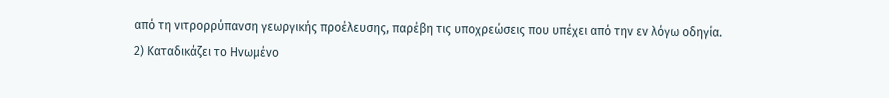από τη νιτρορρύπανση γεωργικής προέλευσης, παρέβη τις υποχρεώσεις που υπέχει από την εν λόγω οδηγία.
2) Καταδικάζει το Ηνωμένο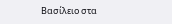Βασίλειο στα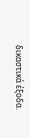δικαστικά έξοδα.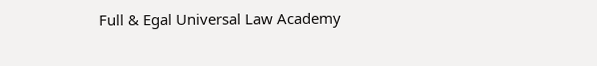Full & Egal Universal Law Academy